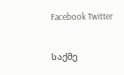Facebook Twitter

საქმე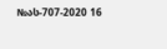№ას-707-2020 16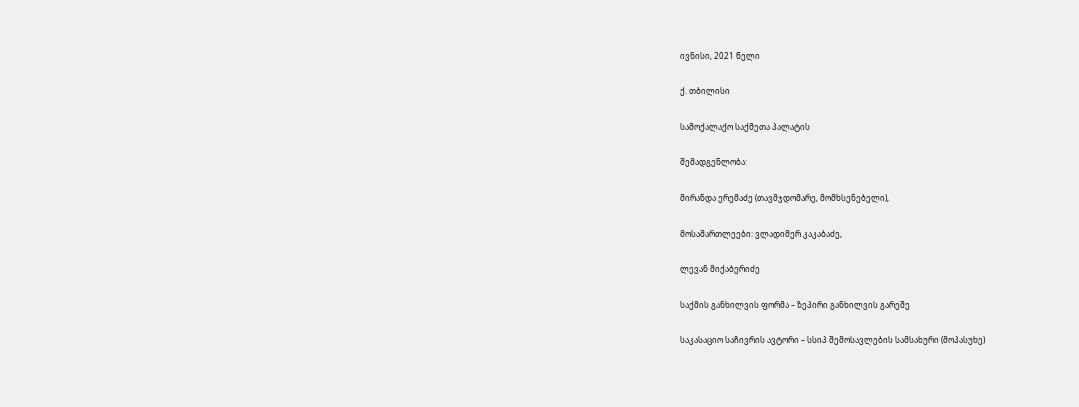ივნისი, 2021 წელი

ქ. თბილისი

სამოქალაქო საქმეთა პალატის

შემადგენლობა:

მირანდა ერემაძე (თავმჯდომარე, მომხსენებელი),

მოსამართლეები: ვლადიმერ კაკაბაძე,

ლევან მიქაბერიძე

საქმის განხილვის ფორმა – ზეპირი განხილვის გარეშე

საკასაციო საჩივრის ავტორი – სსიპ შემოსავლების სამსახური (მოპასუხე)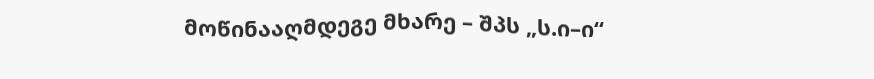მოწინააღმდეგე მხარე – შპს „ს.ი–ი“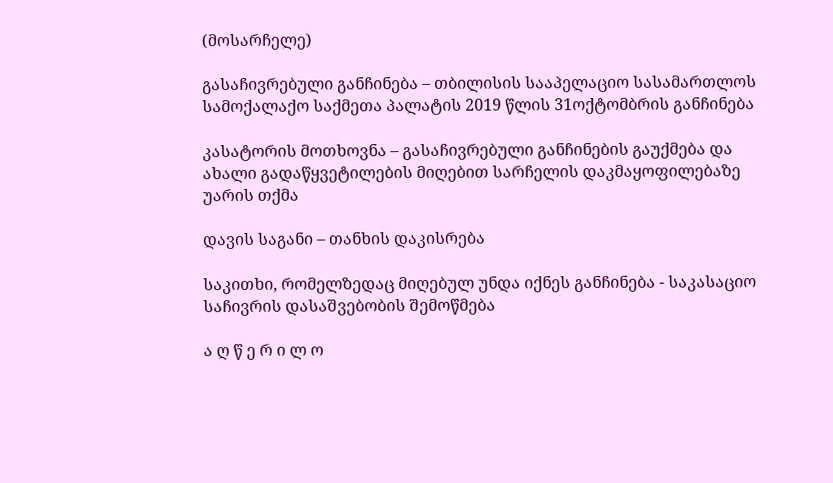(მოსარჩელე)

გასაჩივრებული განჩინება – თბილისის სააპელაციო სასამართლოს სამოქალაქო საქმეთა პალატის 2019 წლის 31ოქტომბრის განჩინება

კასატორის მოთხოვნა – გასაჩივრებული განჩინების გაუქმება და ახალი გადაწყვეტილების მიღებით სარჩელის დაკმაყოფილებაზე უარის თქმა

დავის საგანი – თანხის დაკისრება

საკითხი, რომელზედაც მიღებულ უნდა იქნეს განჩინება - საკასაციო საჩივრის დასაშვებობის შემოწმება

ა ღ წ ე რ ი ლ ო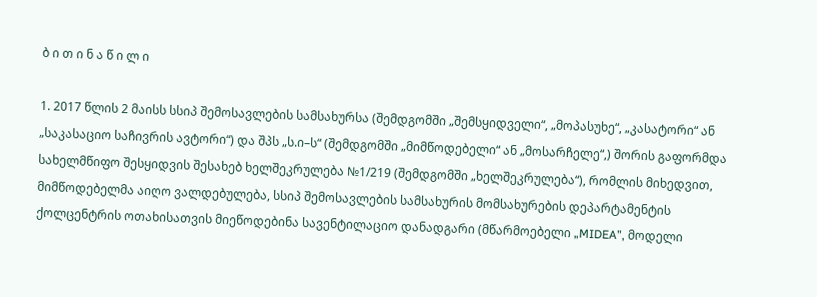ბ ი თ ი ნ ა წ ი ლ ი

1. 2017 წლის 2 მაისს სსიპ შემოსავლების სამსახურსა (შემდგომში „შემსყიდველი“, „მოპასუხე“, „კასატორი“ ან „საკასაციო საჩივრის ავტორი“) და შპს „ს.ი–ს“ (შემდგომში „მიმწოდებელი“ ან „მოსარჩელე“,) შორის გაფორმდა სახელმწიფო შესყიდვის შესახებ ხელშეკრულება №1/219 (შემდგომში „ხელშეკრულება“), რომლის მიხედვით, მიმწოდებელმა აიღო ვალდებულება, სსიპ შემოსავლების სამსახურის მომსახურების დეპარტამენტის ქოლცენტრის ოთახისათვის მიეწოდებინა სავენტილაციო დანადგარი (მწარმოებელი „MIDEA”, მოდელი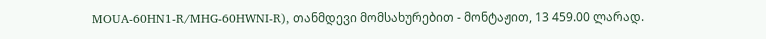MOUA-60HN1-R/MHG-60HWNI-R), თანმდევი მომსახურებით - მონტაჟით, 13 459.00 ლარად.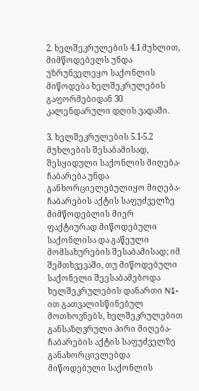2. ხელშეკრულების 4.1 მუხლით, მიმწოდებელს უნდა უზრუნველეყო საქონლის მიწოდება ხელშეკრულების გაფორმებიდან 30 კალენდარული დღის ვადაში.

3. ხელშეკრულების 5.1-5.2 მუხლების შესაბამისად, შესყიდული საქონლის მიღება-ჩაბარება უნდა განხორციელებულიყო მიღება-ჩაბარების აქტის საფუძველზე მიმწოდებლის მიერ ფაქტიურად მიწოდებული საქონლისა და გაწეული მომსახურების შესაბამისად; იმ შემთხვევაში, თუ მიწოდებული საქონელი შეესაბამებოდა ხელშეკრულების დანართი N1-ით გათვალისწინებულ მოთხოვნებს, ხელშეკრულებით განსაზღვრული პირი მიღება-ჩაბარების აქტის საფუძველზე განახორციელებდა მიწოდებული საქონლის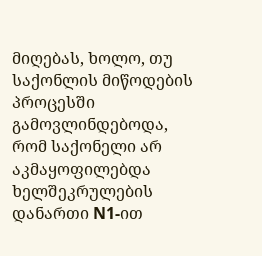მიღებას, ხოლო, თუ საქონლის მიწოდების პროცესში გამოვლინდებოდა, რომ საქონელი არ აკმაყოფილებდა ხელშეკრულების დანართი N1-ით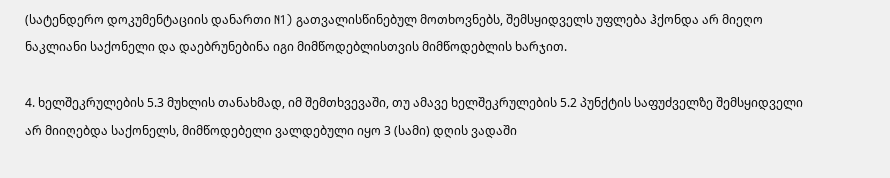(სატენდერო დოკუმენტაციის დანართი N1) გათვალისწინებულ მოთხოვნებს, შემსყიდველს უფლება ჰქონდა არ მიეღო ნაკლიანი საქონელი და დაებრუნებინა იგი მიმწოდებლისთვის მიმწოდებლის ხარჯით.

4. ხელშეკრულების 5.3 მუხლის თანახმად, იმ შემთხვევაში, თუ ამავე ხელშეკრულების 5.2 პუნქტის საფუძველზე შემსყიდველი არ მიიღებდა საქონელს, მიმწოდებელი ვალდებული იყო 3 (სამი) დღის ვადაში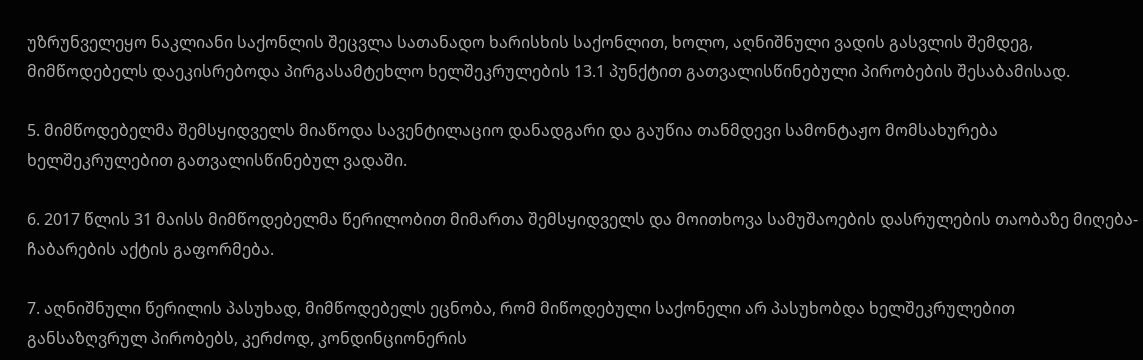უზრუნველეყო ნაკლიანი საქონლის შეცვლა სათანადო ხარისხის საქონლით, ხოლო, აღნიშნული ვადის გასვლის შემდეგ, მიმწოდებელს დაეკისრებოდა პირგასამტეხლო ხელშეკრულების 13.1 პუნქტით გათვალისწინებული პირობების შესაბამისად.

5. მიმწოდებელმა შემსყიდველს მიაწოდა სავენტილაციო დანადგარი და გაუწია თანმდევი სამონტაჟო მომსახურება ხელშეკრულებით გათვალისწინებულ ვადაში.

6. 2017 წლის 31 მაისს მიმწოდებელმა წერილობით მიმართა შემსყიდველს და მოითხოვა სამუშაოების დასრულების თაობაზე მიღება-ჩაბარების აქტის გაფორმება.

7. აღნიშნული წერილის პასუხად, მიმწოდებელს ეცნობა, რომ მიწოდებული საქონელი არ პასუხობდა ხელშეკრულებით განსაზღვრულ პირობებს, კერძოდ, კონდინციონერის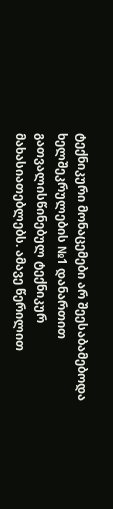ტექნიკური მონაცემები არ შეესაბამებოდა ხელშეკრულების №1 დანართით გათვალისწინებულ ტექნიკურ მახასიათებლებს. ამავე წერილით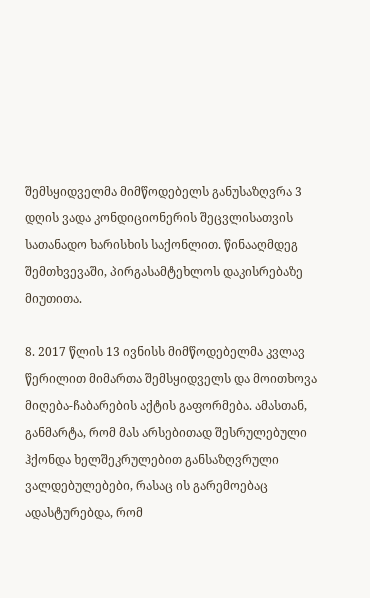შემსყიდველმა მიმწოდებელს განუსაზღვრა 3 დღის ვადა კონდიციონერის შეცვლისათვის სათანადო ხარისხის საქონლით. წინააღმდეგ შემთხვევაში, პირგასამტეხლოს დაკისრებაზე მიუთითა.

8. 2017 წლის 13 ივნისს მიმწოდებელმა კვლავ წერილით მიმართა შემსყიდველს და მოითხოვა მიღება-ჩაბარების აქტის გაფორმება. ამასთან, განმარტა, რომ მას არსებითად შესრულებული ჰქონდა ხელშეკრულებით განსაზღვრული ვალდებულებები, რასაც ის გარემოებაც ადასტურებდა, რომ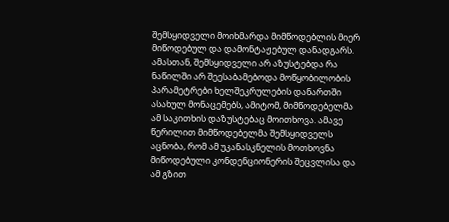შემსყიდველი მოიხმარდა მიმწოდებლის მიერ მიწოდებულ და დამონტაჟებულ დანადგარს. ამასთან, შემსყიდველი არ აზუსტებდა რა ნაწილში არ შეესაბამებოდა მოწყობილობის პარამეტრები ხელშეკრულების დანართში ასახულ მონაცემებს, ამიტომ, მიმწოდებელმა ამ საკითხის დაზუსტებაც მოითხოვა. ამავე წერილით მიმწოდებელმა შემსყიდველს აცნობა, რომ ამ უკანასკნელის მოთხოვნა მიწოდებული კონდენციონერის შეცვლისა და ამ გზით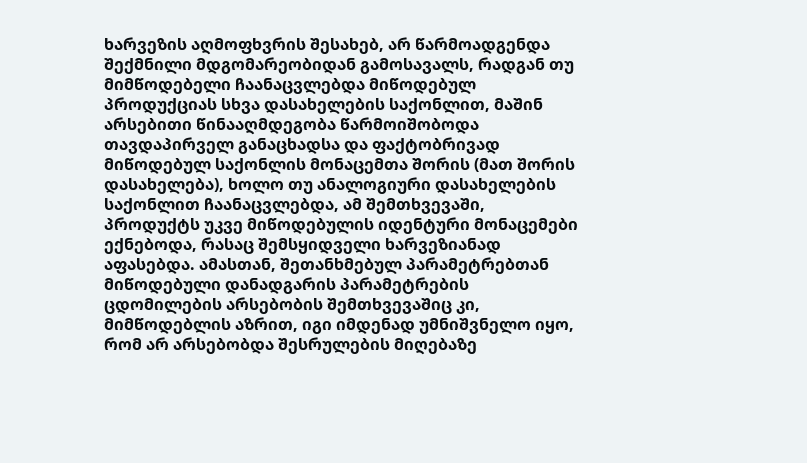ხარვეზის აღმოფხვრის შესახებ, არ წარმოადგენდა შექმნილი მდგომარეობიდან გამოსავალს, რადგან თუ მიმწოდებელი ჩაანაცვლებდა მიწოდებულ პროდუქციას სხვა დასახელების საქონლით, მაშინ არსებითი წინააღმდეგობა წარმოიშობოდა თავდაპირველ განაცხადსა და ფაქტობრივად მიწოდებულ საქონლის მონაცემთა შორის (მათ შორის დასახელება), ხოლო თუ ანალოგიური დასახელების საქონლით ჩაანაცვლებდა, ამ შემთხვევაში, პროდუქტს უკვე მიწოდებულის იდენტური მონაცემები ექნებოდა, რასაც შემსყიდველი ხარვეზიანად აფასებდა. ამასთან, შეთანხმებულ პარამეტრებთან მიწოდებული დანადგარის პარამეტრების ცდომილების არსებობის შემთხვევაშიც კი, მიმწოდებლის აზრით, იგი იმდენად უმნიშვნელო იყო, რომ არ არსებობდა შესრულების მიღებაზე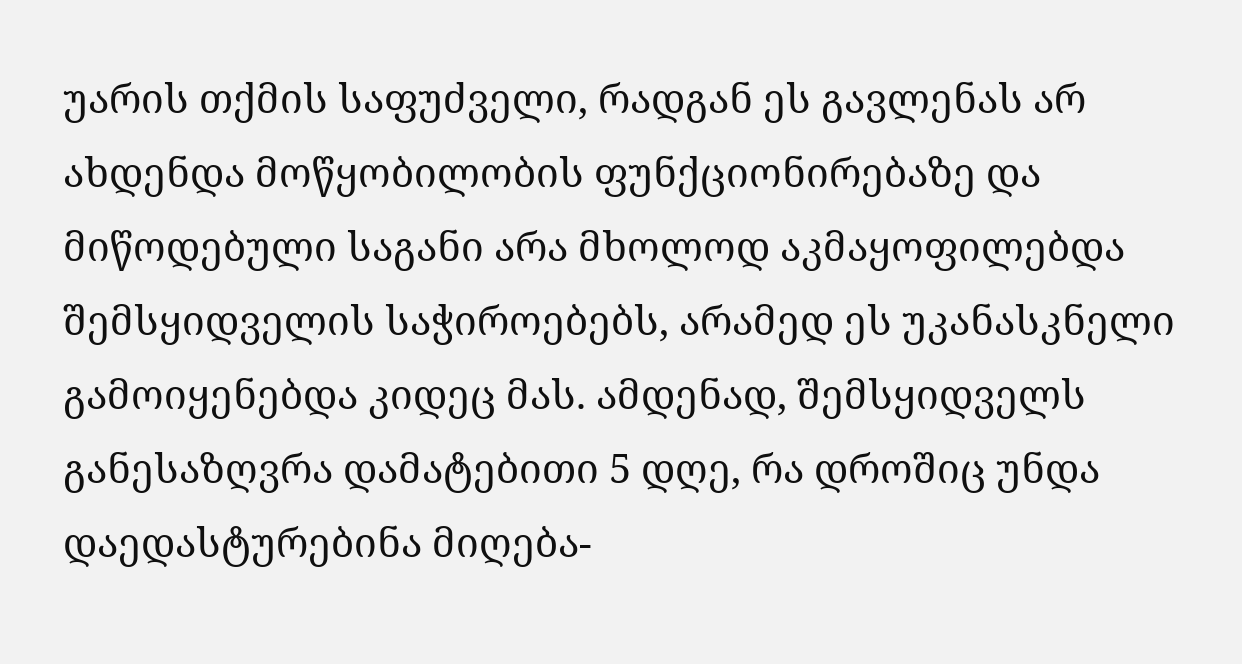უარის თქმის საფუძველი, რადგან ეს გავლენას არ ახდენდა მოწყობილობის ფუნქციონირებაზე და მიწოდებული საგანი არა მხოლოდ აკმაყოფილებდა შემსყიდველის საჭიროებებს, არამედ ეს უკანასკნელი გამოიყენებდა კიდეც მას. ამდენად, შემსყიდველს განესაზღვრა დამატებითი 5 დღე, რა დროშიც უნდა დაედასტურებინა მიღება-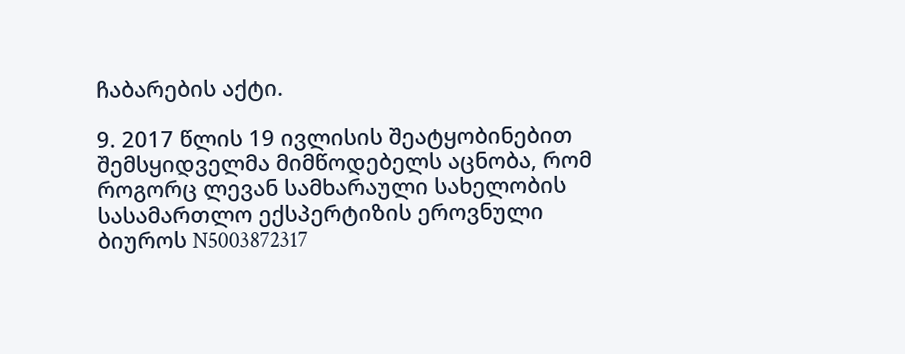ჩაბარების აქტი.

9. 2017 წლის 19 ივლისის შეატყობინებით შემსყიდველმა მიმწოდებელს აცნობა, რომ როგორც ლევან სამხარაული სახელობის სასამართლო ექსპერტიზის ეროვნული ბიუროს N5003872317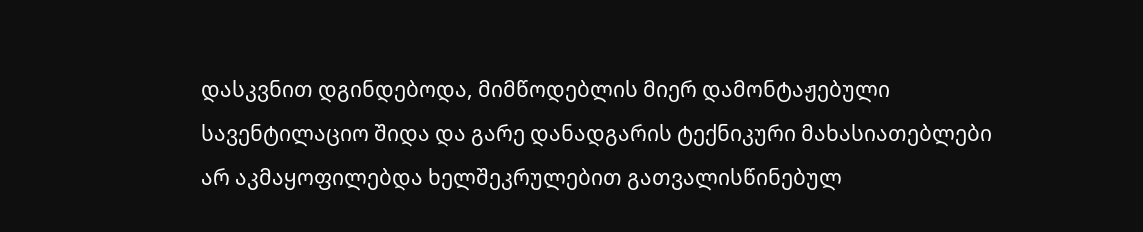დასკვნით დგინდებოდა, მიმწოდებლის მიერ დამონტაჟებული სავენტილაციო შიდა და გარე დანადგარის ტექნიკური მახასიათებლები არ აკმაყოფილებდა ხელშეკრულებით გათვალისწინებულ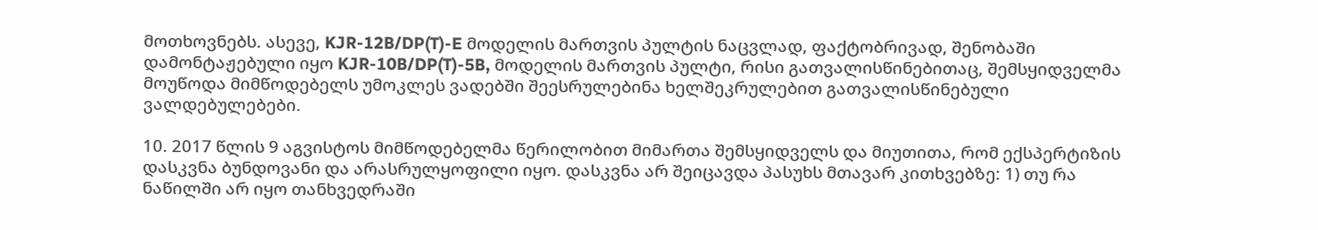მოთხოვნებს. ასევე, KJR-12B/DP(T)-E მოდელის მართვის პულტის ნაცვლად, ფაქტობრივად, შენობაში დამონტაჟებული იყო KJR-10B/DP(T)-5B, მოდელის მართვის პულტი, რისი გათვალისწინებითაც, შემსყიდველმა მოუწოდა მიმწოდებელს უმოკლეს ვადებში შეესრულებინა ხელშეკრულებით გათვალისწინებული ვალდებულებები.

10. 2017 წლის 9 აგვისტოს მიმწოდებელმა წერილობით მიმართა შემსყიდველს და მიუთითა, რომ ექსპერტიზის დასკვნა ბუნდოვანი და არასრულყოფილი იყო. დასკვნა არ შეიცავდა პასუხს მთავარ კითხვებზე: 1) თუ რა ნაწილში არ იყო თანხვედრაში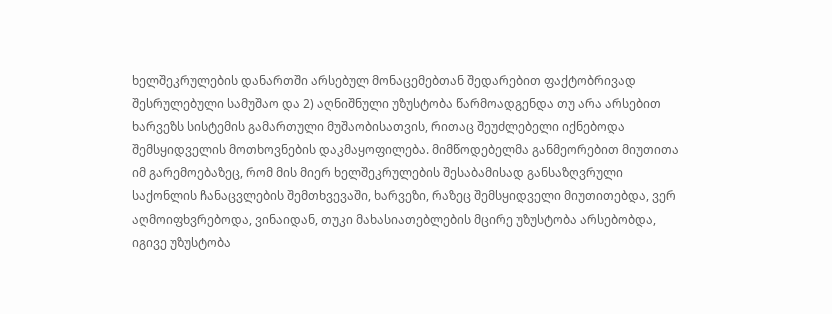ხელშეკრულების დანართში არსებულ მონაცემებთან შედარებით ფაქტობრივად შესრულებული სამუშაო და 2) აღნიშნული უზუსტობა წარმოადგენდა თუ არა არსებით ხარვეზს სისტემის გამართული მუშაობისათვის, რითაც შეუძლებელი იქნებოდა შემსყიდველის მოთხოვნების დაკმაყოფილება. მიმწოდებელმა განმეორებით მიუთითა იმ გარემოებაზეც, რომ მის მიერ ხელშეკრულების შესაბამისად განსაზღვრული საქონლის ჩანაცვლების შემთხვევაში, ხარვეზი, რაზეც შემსყიდველი მიუთითებდა, ვერ აღმოიფხვრებოდა, ვინაიდან, თუკი მახასიათებლების მცირე უზუსტობა არსებობდა, იგივე უზუსტობა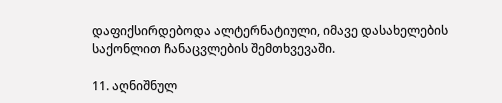დაფიქსირდებოდა ალტერნატიული, იმავე დასახელების საქონლით ჩანაცვლების შემთხვევაში.

11. აღნიშნულ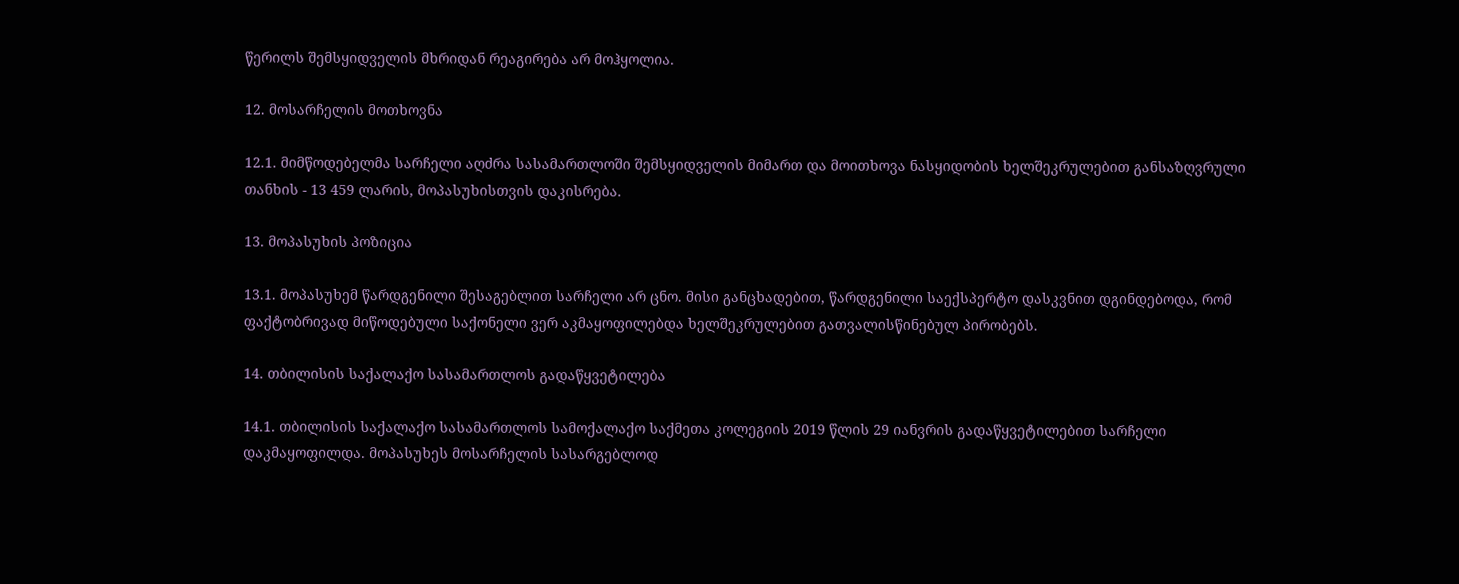წერილს შემსყიდველის მხრიდან რეაგირება არ მოჰყოლია.

12. მოსარჩელის მოთხოვნა

12.1. მიმწოდებელმა სარჩელი აღძრა სასამართლოში შემსყიდველის მიმართ და მოითხოვა ნასყიდობის ხელშეკრულებით განსაზღვრული თანხის - 13 459 ლარის, მოპასუხისთვის დაკისრება.

13. მოპასუხის პოზიცია

13.1. მოპასუხემ წარდგენილი შესაგებლით სარჩელი არ ცნო. მისი განცხადებით, წარდგენილი საექსპერტო დასკვნით დგინდებოდა, რომ ფაქტობრივად მიწოდებული საქონელი ვერ აკმაყოფილებდა ხელშეკრულებით გათვალისწინებულ პირობებს.

14. თბილისის საქალაქო სასამართლოს გადაწყვეტილება

14.1. თბილისის საქალაქო სასამართლოს სამოქალაქო საქმეთა კოლეგიის 2019 წლის 29 იანვრის გადაწყვეტილებით სარჩელი დაკმაყოფილდა. მოპასუხეს მოსარჩელის სასარგებლოდ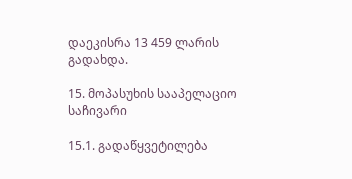დაეკისრა 13 459 ლარის გადახდა.

15. მოპასუხის სააპელაციო საჩივარი

15.1. გადაწყვეტილება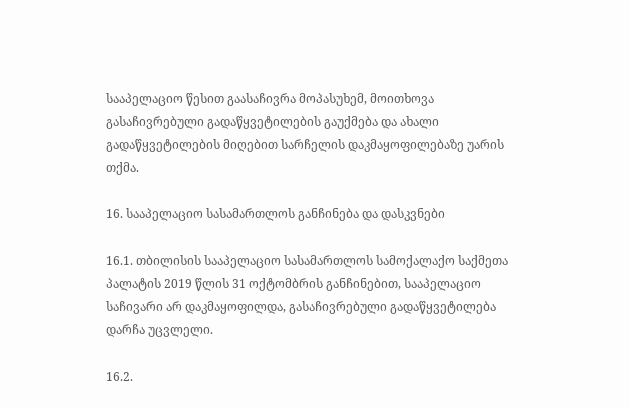სააპელაციო წესით გაასაჩივრა მოპასუხემ, მოითხოვა გასაჩივრებული გადაწყვეტილების გაუქმება და ახალი გადაწყვეტილების მიღებით სარჩელის დაკმაყოფილებაზე უარის თქმა.

16. სააპელაციო სასამართლოს განჩინება და დასკვნები

16.1. თბილისის სააპელაციო სასამართლოს სამოქალაქო საქმეთა პალატის 2019 წლის 31 ოქტომბრის განჩინებით, სააპელაციო საჩივარი არ დაკმაყოფილდა, გასაჩივრებული გადაწყვეტილება დარჩა უცვლელი.

16.2.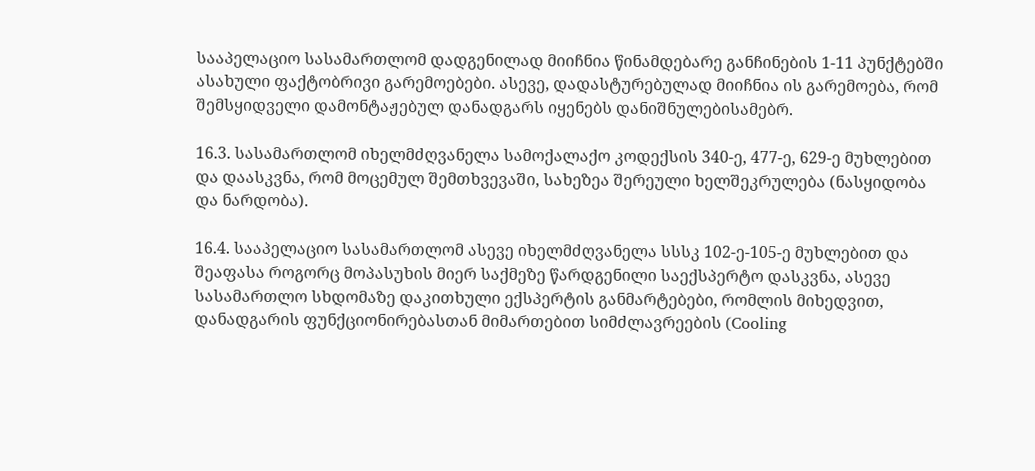სააპელაციო სასამართლომ დადგენილად მიიჩნია წინამდებარე განჩინების 1-11 პუნქტებში ასახული ფაქტობრივი გარემოებები. ასევე, დადასტურებულად მიიჩნია ის გარემოება, რომ შემსყიდველი დამონტაჟებულ დანადგარს იყენებს დანიშნულებისამებრ.

16.3. სასამართლომ იხელმძღვანელა სამოქალაქო კოდექსის 340-ე, 477-ე, 629-ე მუხლებით და დაასკვნა, რომ მოცემულ შემთხვევაში, სახეზეა შერეული ხელშეკრულება (ნასყიდობა და ნარდობა).

16.4. სააპელაციო სასამართლომ ასევე იხელმძღვანელა სსსკ 102-ე-105-ე მუხლებით და შეაფასა როგორც მოპასუხის მიერ საქმეზე წარდგენილი საექსპერტო დასკვნა, ასევე სასამართლო სხდომაზე დაკითხული ექსპერტის განმარტებები, რომლის მიხედვით, დანადგარის ფუნქციონირებასთან მიმართებით სიმძლავრეების (Cooling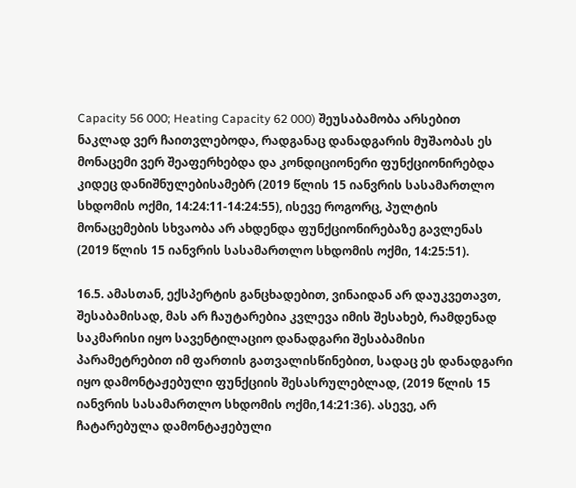Capacity 56 000; Heating Capacity 62 000) შეუსაბამობა არსებით ნაკლად ვერ ჩაითვლებოდა, რადგანაც დანადგარის მუშაობას ეს მონაცემი ვერ შეაფერხებდა და კონდიციონერი ფუნქციონირებდა კიდეც დანიშნულებისამებრ (2019 წლის 15 იანვრის სასამართლო სხდომის ოქმი, 14:24:11-14:24:55), ისევე როგორც, პულტის მონაცემების სხვაობა არ ახდენდა ფუნქციონირებაზე გავლენას (2019 წლის 15 იანვრის სასამართლო სხდომის ოქმი, 14:25:51).

16.5. ამასთან, ექსპერტის განცხადებით, ვინაიდან არ დაუკვეთავთ, შესაბამისად, მას არ ჩაუტარებია კვლევა იმის შესახებ, რამდენად საკმარისი იყო სავენტილაციო დანადგარი შესაბამისი პარამეტრებით იმ ფართის გათვალისწინებით, სადაც ეს დანადგარი იყო დამონტაჟებული ფუნქციის შესასრულებლად, (2019 წლის 15 იანვრის სასამართლო სხდომის ოქმი,14:21:36). ასევე, არ ჩატარებულა დამონტაჟებული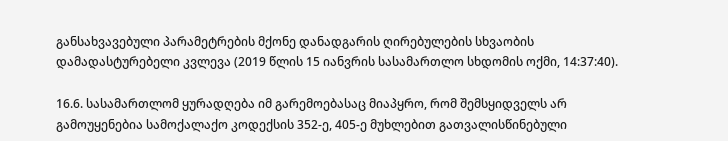განსახვავებული პარამეტრების მქონე დანადგარის ღირებულების სხვაობის დამადასტურებელი კვლევა (2019 წლის 15 იანვრის სასამართლო სხდომის ოქმი, 14:37:40).

16.6. სასამართლომ ყურადღება იმ გარემოებასაც მიაპყრო, რომ შემსყიდველს არ გამოუყენებია სამოქალაქო კოდექსის 352-ე, 405-ე მუხლებით გათვალისწინებული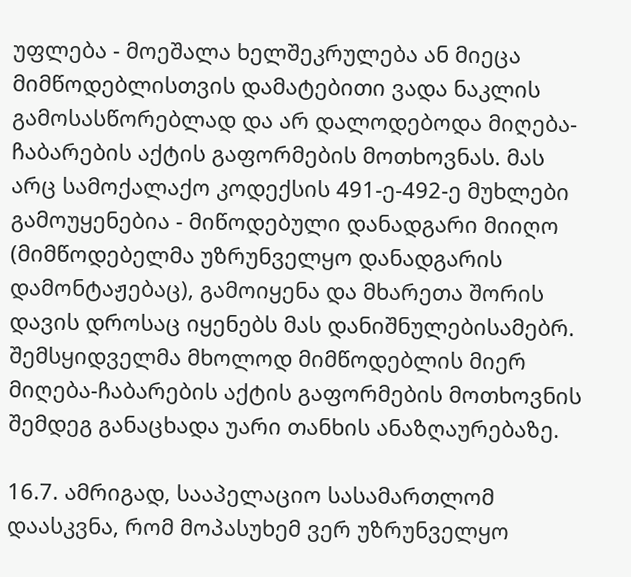უფლება - მოეშალა ხელშეკრულება ან მიეცა მიმწოდებლისთვის დამატებითი ვადა ნაკლის გამოსასწორებლად და არ დალოდებოდა მიღება-ჩაბარების აქტის გაფორმების მოთხოვნას. მას არც სამოქალაქო კოდექსის 491-ე-492-ე მუხლები გამოუყენებია - მიწოდებული დანადგარი მიიღო (მიმწოდებელმა უზრუნველყო დანადგარის დამონტაჟებაც), გამოიყენა და მხარეთა შორის დავის დროსაც იყენებს მას დანიშნულებისამებრ. შემსყიდველმა მხოლოდ მიმწოდებლის მიერ მიღება-ჩაბარების აქტის გაფორმების მოთხოვნის შემდეგ განაცხადა უარი თანხის ანაზღაურებაზე.

16.7. ამრიგად, სააპელაციო სასამართლომ დაასკვნა, რომ მოპასუხემ ვერ უზრუნველყო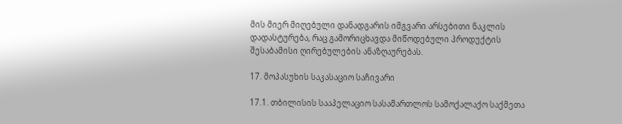მის მიერ მიღებული დანადგარის იმგვარი არსებითი ნაკლის დადასტურება, რაც გამორიცხავდა მიწოდებული პროდუქტის შესაბამისი ღირებულების ანაზღაურებას.

17. მოპასუხის საკასაციო საჩივარი

17.1. თბილისის სააპელაციო სასამართლოს სამოქალაქო საქმეთა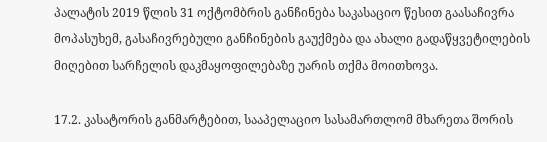პალატის 2019 წლის 31 ოქტომბრის განჩინება საკასაციო წესით გაასაჩივრა მოპასუხემ, გასაჩივრებული განჩინების გაუქმება და ახალი გადაწყვეტილების მიღებით სარჩელის დაკმაყოფილებაზე უარის თქმა მოითხოვა.

17.2. კასატორის განმარტებით, სააპელაციო სასამართლომ მხარეთა შორის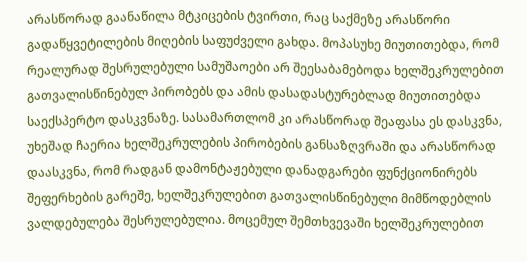არასწორად გაანაწილა მტკიცების ტვირთი, რაც საქმეზე არასწორი გადაწყვეტილების მიღების საფუძველი გახდა. მოპასუხე მიუთითებდა, რომ რეალურად შესრულებული სამუშაოები არ შეესაბამებოდა ხელშეკრულებით გათვალისწინებულ პირობებს და ამის დასადასტურებლად მიუთითებდა საექსპერტო დასკვნაზე. სასამართლომ კი არასწორად შეაფასა ეს დასკვნა, უხეშად ჩაერია ხელშეკრულების პირობების განსაზღვრაში და არასწორად დაასკვნა, რომ რადგან დამონტაჟებული დანადგარები ფუნქციონირებს შეფერხების გარეშე, ხელშეკრულებით გათვალისწინებული მიმწოდებლის ვალდებულება შესრულებულია. მოცემულ შემთხვევაში ხელშეკრულებით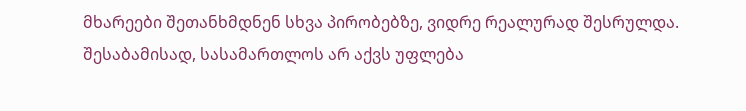მხარეები შეთანხმდნენ სხვა პირობებზე, ვიდრე რეალურად შესრულდა. შესაბამისად, სასამართლოს არ აქვს უფლება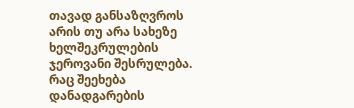თავად განსაზღვროს არის თუ არა სახეზე ხელშეკრულების ჯეროვანი შესრულება. რაც შეეხება დანადგარების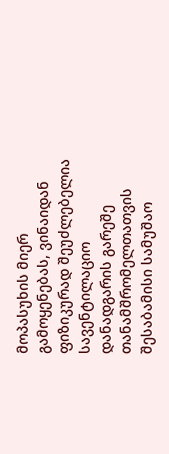მოპასუხის მიერ გამოყენებას, ვინაიდან ფიზიკურად შეუძლებელია სავენტილაციო დანადგარის გარეშე თანამშრომელთათვის შესაბამისი სამუშაო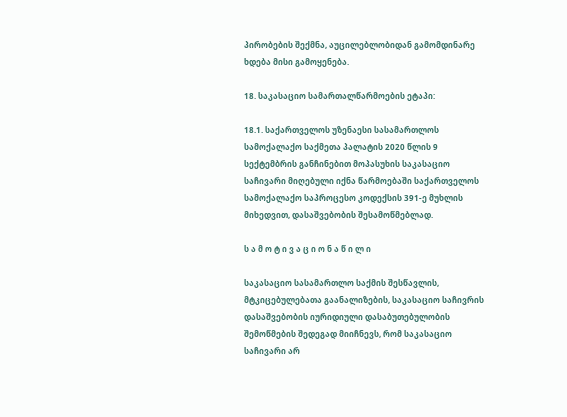პირობების შექმნა, აუცილებლობიდან გამომდინარე ხდება მისი გამოყენება.

18. საკასაციო სამართალწარმოების ეტაპი:

18.1. საქართველოს უზენაესი სასამართლოს სამოქალაქო საქმეთა პალატის 2020 წლის 9 სექტემბრის განჩინებით მოპასუხის საკასაციო საჩივარი მიღებული იქნა წარმოებაში საქართველოს სამოქალაქო საპროცესო კოდექსის 391-ე მუხლის მიხედვით, დასაშვებობის შესამოწმებლად.

ს ა მ ო ტ ი ვ ა ც ი ო ნ ა წ ი ლ ი

საკასაციო სასამართლო საქმის შესწავლის, მტკიცებულებათა გაანალიზების, საკასაციო საჩივრის დასაშვებობის იურიდიული დასაბუთებულობის შემოწმების შედეგად მიიჩნევს, რომ საკასაციო საჩივარი არ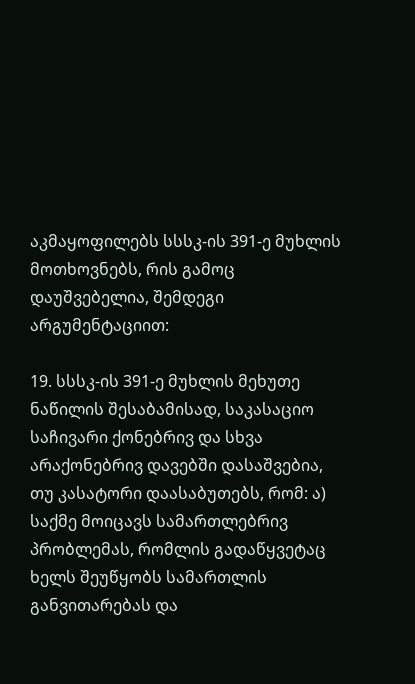აკმაყოფილებს სსსკ-ის 391-ე მუხლის მოთხოვნებს, რის გამოც დაუშვებელია, შემდეგი არგუმენტაციით:

19. სსსკ-ის 391-ე მუხლის მეხუთე ნაწილის შესაბამისად, საკასაციო საჩივარი ქონებრივ და სხვა არაქონებრივ დავებში დასაშვებია, თუ კასატორი დაასაბუთებს, რომ: ა) საქმე მოიცავს სამართლებრივ პრობლემას, რომლის გადაწყვეტაც ხელს შეუწყობს სამართლის განვითარებას და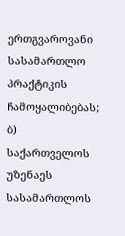ერთგვაროვანი სასამართლო პრაქტიკის ჩამოყალიბებას; ბ) საქართველოს უზენაეს სასამართლოს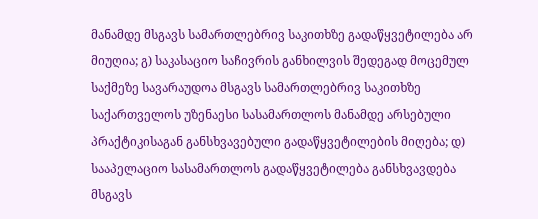მანამდე მსგავს სამართლებრივ საკითხზე გადაწყვეტილება არ მიუღია; გ) საკასაციო საჩივრის განხილვის შედეგად მოცემულ საქმეზე სავარაუდოა მსგავს სამართლებრივ საკითხზე საქართველოს უზენაესი სასამართლოს მანამდე არსებული პრაქტიკისაგან განსხვავებული გადაწყვეტილების მიღება; დ) სააპელაციო სასამართლოს გადაწყვეტილება განსხვავდება მსგავს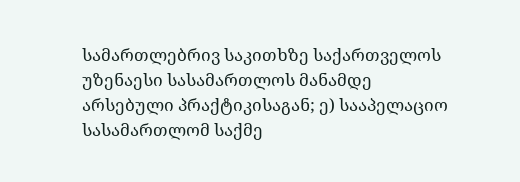სამართლებრივ საკითხზე საქართველოს უზენაესი სასამართლოს მანამდე არსებული პრაქტიკისაგან; ე) სააპელაციო სასამართლომ საქმე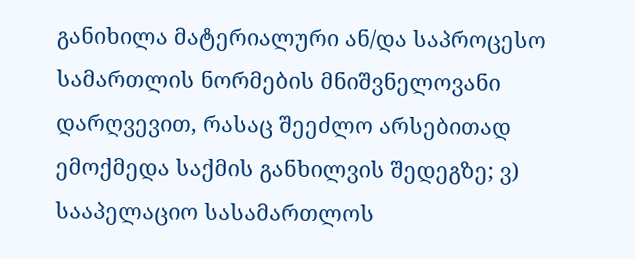განიხილა მატერიალური ან/და საპროცესო სამართლის ნორმების მნიშვნელოვანი დარღვევით, რასაც შეეძლო არსებითად ემოქმედა საქმის განხილვის შედეგზე; ვ) სააპელაციო სასამართლოს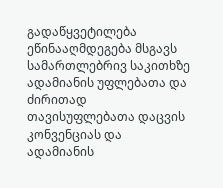გადაწყვეტილება ეწინააღმდეგება მსგავს სამართლებრივ საკითხზე ადამიანის უფლებათა და ძირითად თავისუფლებათა დაცვის კონვენციას და ადამიანის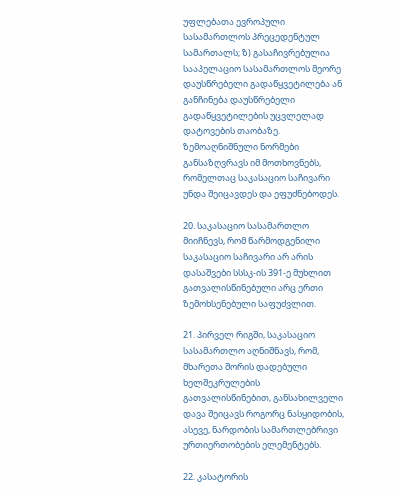უფლებათა ევროპული სასამართლოს პრეცედენტულ სამართალს; ზ) გასაჩივრებულია სააპელაციო სასამართლოს მეორე დაუსწრებელი გადაწყვეტილება ან განჩინება დაუსწრებელი გადაწყვეტილების უცვლელად დატოვების თაობაზე. ზემოაღნიშნული ნორმები განსაზღვრავს იმ მოთხოვნებს, რომელთაც საკასაციო საჩივარი უნდა შეიცავდეს და ეფუძნებოდეს.

20. საკასაციო სასამართლო მიიჩნევს, რომ წარმოდგენილი საკასაციო საჩივარი არ არის დასაშვები სსსკ-ის 391-ე მუხლით გათვალისწინებული არც ერთი ზემოხსენებული საფუძვლით.

21. პირველ რიგში, საკასაციო სასამართლო აღნიშნავს, რომ, მხარეთა შორის დადებული ხელშეკრულების გათვალისწინებით, განსახილველი დავა შეიცავს როგორც ნასყიდობის, ასევე, ნარდობის სამართლებრივი ურთიერთობების ელემენტებს.

22. კასატორის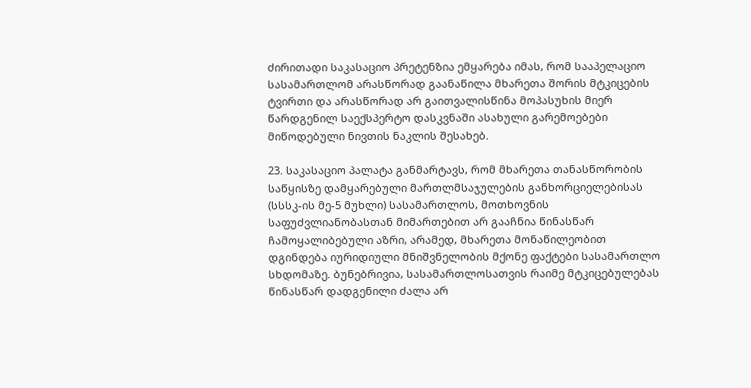ძირითადი საკასაციო პრეტენზია ემყარება იმას, რომ სააპელაციო სასამართლომ არასწორად გაანაწილა მხარეთა შორის მტკიცების ტვირთი და არასწორად არ გაითვალისწინა მოპასუხის მიერ წარდგენილ საექსპერტო დასკვნაში ასახული გარემოებები მიწოდებული ნივთის ნაკლის შესახებ.

23. საკასაციო პალატა განმარტავს, რომ მხარეთა თანასწორობის საწყისზე დამყარებული მართლმსაჯულების განხორციელებისას (სსსკ-ის მე-5 მუხლი) სასამართლოს, მოთხოვნის საფუძვლიანობასთან მიმართებით არ გააჩნია წინასწარ ჩამოყალიბებული აზრი, არამედ, მხარეთა მონაწილეობით დგინდება იურიდიული მნიშვნელობის მქონე ფაქტები სასამართლო სხდომაზე. ბუნებრივია, სასამართლოსათვის რაიმე მტკიცებულებას წინასწარ დადგენილი ძალა არ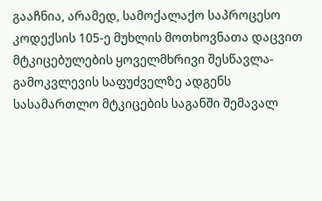გააჩნია, არამედ, სამოქალაქო საპროცესო კოდექსის 105-ე მუხლის მოთხოვნათა დაცვით მტკიცებულების ყოველმხრივი შესწავლა-გამოკვლევის საფუძველზე ადგენს სასამართლო მტკიცების საგანში შემავალ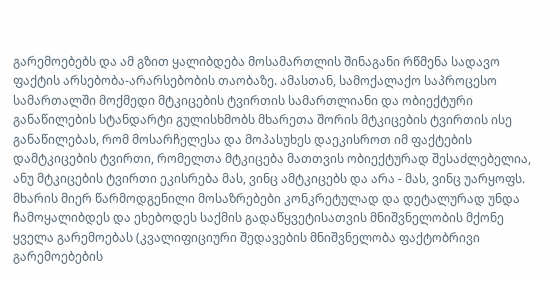გარემოებებს და ამ გზით ყალიბდება მოსამართლის შინაგანი რწმენა სადავო ფაქტის არსებობა-არარსებობის თაობაზე. ამასთან, სამოქალაქო საპროცესო სამართალში მოქმედი მტკიცების ტვირთის სამართლიანი და ობიექტური განაწილების სტანდარტი გულისხმობს მხარეთა შორის მტკიცების ტვირთის ისე განაწილებას, რომ მოსარჩელესა და მოპასუხეს დაეკისროთ იმ ფაქტების დამტკიცების ტვირთი, რომელთა მტკიცება მათთვის ობიექტურად შესაძლებელია, ანუ მტკიცების ტვირთი ეკისრება მას, ვინც ამტკიცებს და არა - მას, ვინც უარყოფს. მხარის მიერ წარმოდგენილი მოსაზრებები კონკრეტულად და დეტალურად უნდა ჩამოყალიბდეს და ეხებოდეს საქმის გადაწყვეტისათვის მნიშვნელობის მქონე ყველა გარემოებას (კვალიფიციური შედავების მნიშვნელობა ფაქტობრივი გარემოებების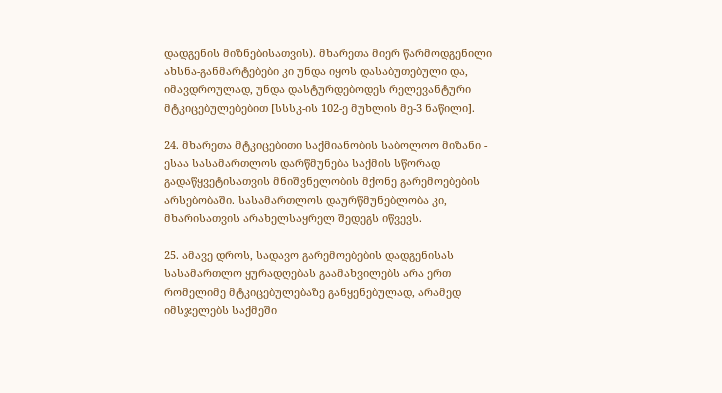დადგენის მიზნებისათვის). მხარეთა მიერ წარმოდგენილი ახსნა-განმარტებები კი უნდა იყოს დასაბუთებული და, იმავდროულად, უნდა დასტურდებოდეს რელევანტური მტკიცებულებებით [სსსკ-ის 102-ე მუხლის მე-3 ნაწილი].

24. მხარეთა მტკიცებითი საქმიანობის საბოლოო მიზანი - ესაა სასამართლოს დარწმუნება საქმის სწორად გადაწყვეტისათვის მნიშვნელობის მქონე გარემოებების არსებობაში. სასამართლოს დაურწმუნებლობა კი, მხარისათვის არახელსაყრელ შედეგს იწვევს.

25. ამავე დროს, სადავო გარემოებების დადგენისას სასამართლო ყურადღებას გაამახვილებს არა ერთ რომელიმე მტკიცებულებაზე განყენებულად, არამედ იმსჯელებს საქმეში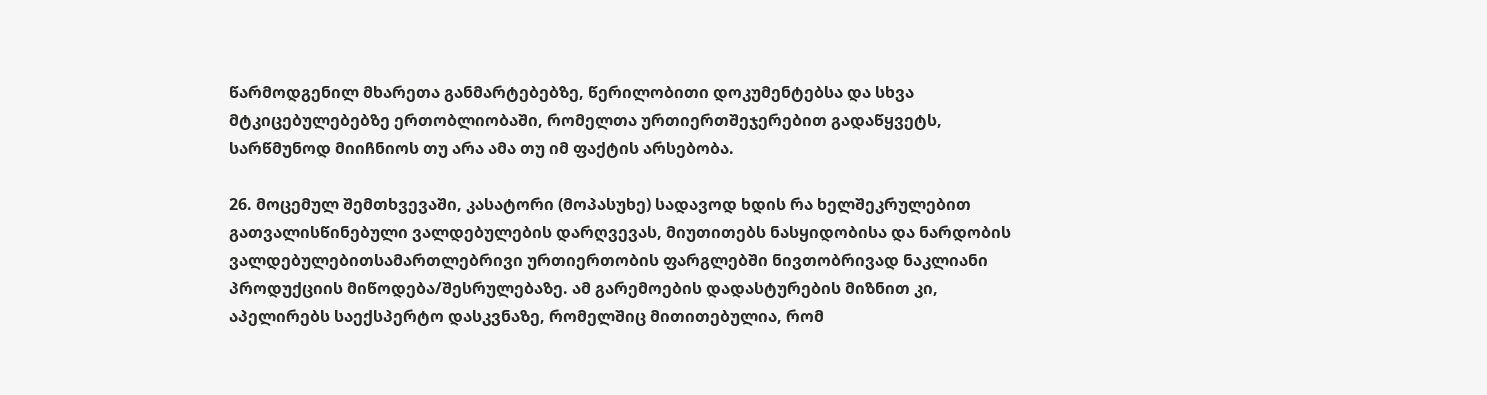წარმოდგენილ მხარეთა განმარტებებზე, წერილობითი დოკუმენტებსა და სხვა მტკიცებულებებზე ერთობლიობაში, რომელთა ურთიერთშეჯერებით გადაწყვეტს, სარწმუნოდ მიიჩნიოს თუ არა ამა თუ იმ ფაქტის არსებობა.

26. მოცემულ შემთხვევაში, კასატორი (მოპასუხე) სადავოდ ხდის რა ხელშეკრულებით გათვალისწინებული ვალდებულების დარღვევას, მიუთითებს ნასყიდობისა და ნარდობის ვალდებულებითსამართლებრივი ურთიერთობის ფარგლებში ნივთობრივად ნაკლიანი პროდუქციის მიწოდება/შესრულებაზე. ამ გარემოების დადასტურების მიზნით კი, აპელირებს საექსპერტო დასკვნაზე, რომელშიც მითითებულია, რომ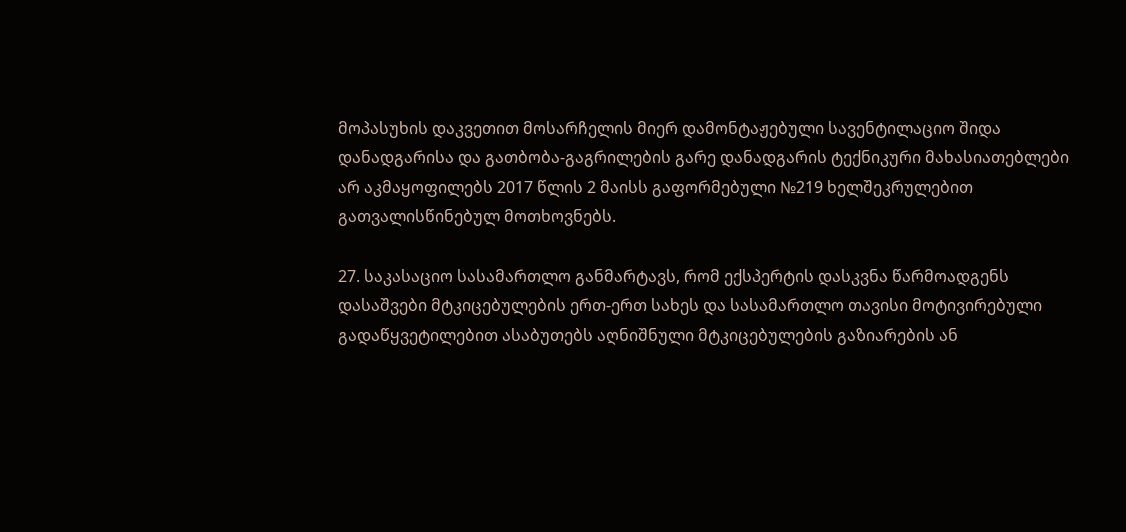მოპასუხის დაკვეთით მოსარჩელის მიერ დამონტაჟებული სავენტილაციო შიდა დანადგარისა და გათბობა-გაგრილების გარე დანადგარის ტექნიკური მახასიათებლები არ აკმაყოფილებს 2017 წლის 2 მაისს გაფორმებული №219 ხელშეკრულებით გათვალისწინებულ მოთხოვნებს.

27. საკასაციო სასამართლო განმარტავს, რომ ექსპერტის დასკვნა წარმოადგენს დასაშვები მტკიცებულების ერთ-ერთ სახეს და სასამართლო თავისი მოტივირებული გადაწყვეტილებით ასაბუთებს აღნიშნული მტკიცებულების გაზიარების ან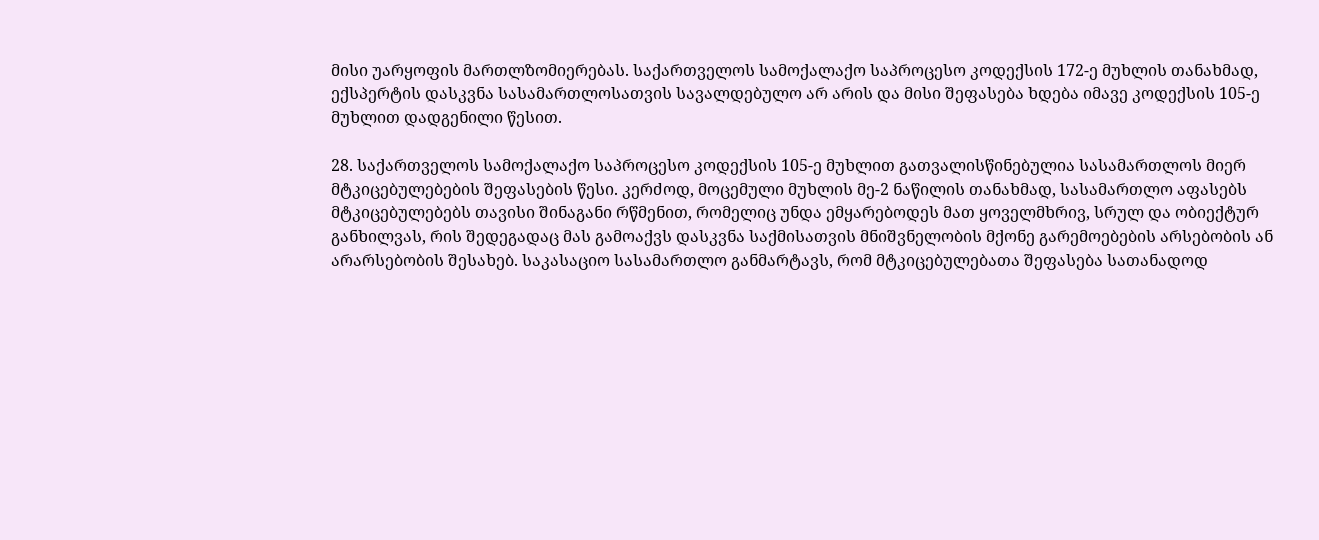მისი უარყოფის მართლზომიერებას. საქართველოს სამოქალაქო საპროცესო კოდექსის 172-ე მუხლის თანახმად, ექსპერტის დასკვნა სასამართლოსათვის სავალდებულო არ არის და მისი შეფასება ხდება იმავე კოდექსის 105-ე მუხლით დადგენილი წესით.

28. საქართველოს სამოქალაქო საპროცესო კოდექსის 105-ე მუხლით გათვალისწინებულია სასამართლოს მიერ მტკიცებულებების შეფასების წესი. კერძოდ, მოცემული მუხლის მე-2 ნაწილის თანახმად, სასამართლო აფასებს მტკიცებულებებს თავისი შინაგანი რწმენით, რომელიც უნდა ემყარებოდეს მათ ყოველმხრივ, სრულ და ობიექტურ განხილვას, რის შედეგადაც მას გამოაქვს დასკვნა საქმისათვის მნიშვნელობის მქონე გარემოებების არსებობის ან არარსებობის შესახებ. საკასაციო სასამართლო განმარტავს, რომ მტკიცებულებათა შეფასება სათანადოდ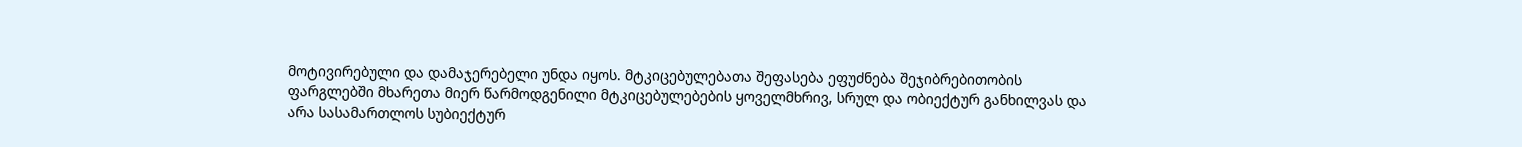მოტივირებული და დამაჯერებელი უნდა იყოს. მტკიცებულებათა შეფასება ეფუძნება შეჯიბრებითობის ფარგლებში მხარეთა მიერ წარმოდგენილი მტკიცებულებების ყოველმხრივ, სრულ და ობიექტურ განხილვას და არა სასამართლოს სუბიექტურ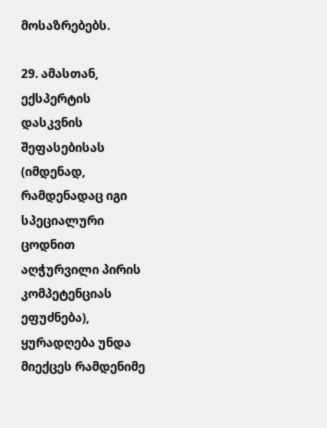მოსაზრებებს.

29. ამასთან, ექსპერტის დასკვნის შეფასებისას (იმდენად, რამდენადაც იგი სპეციალური ცოდნით აღჭურვილი პირის კომპეტენციას ეფუძნება), ყურადღება უნდა მიექცეს რამდენიმე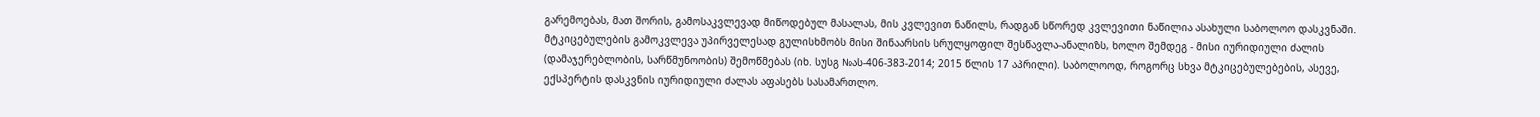გარემოებას, მათ შორის, გამოსაკვლევად მიწოდებულ მასალას, მის კვლევით ნაწილს, რადგან სწორედ კვლევითი ნაწილია ასახული საბოლოო დასკვნაში. მტკიცებულების გამოკვლევა უპირველესად გულისხმობს მისი შინაარსის სრულყოფილ შესწავლა-ანალიზს, ხოლო შემდეგ - მისი იურიდიული ძალის (დამაჯერებლობის, სარწმუნოობის) შემოწმებას (იხ. სუსგ №ას-406-383-2014; 2015 წლის 17 აპრილი). საბოლოოდ, როგორც სხვა მტკიცებულებების, ასევე, ექსპერტის დასკვნის იურიდიული ძალას აფასებს სასამართლო.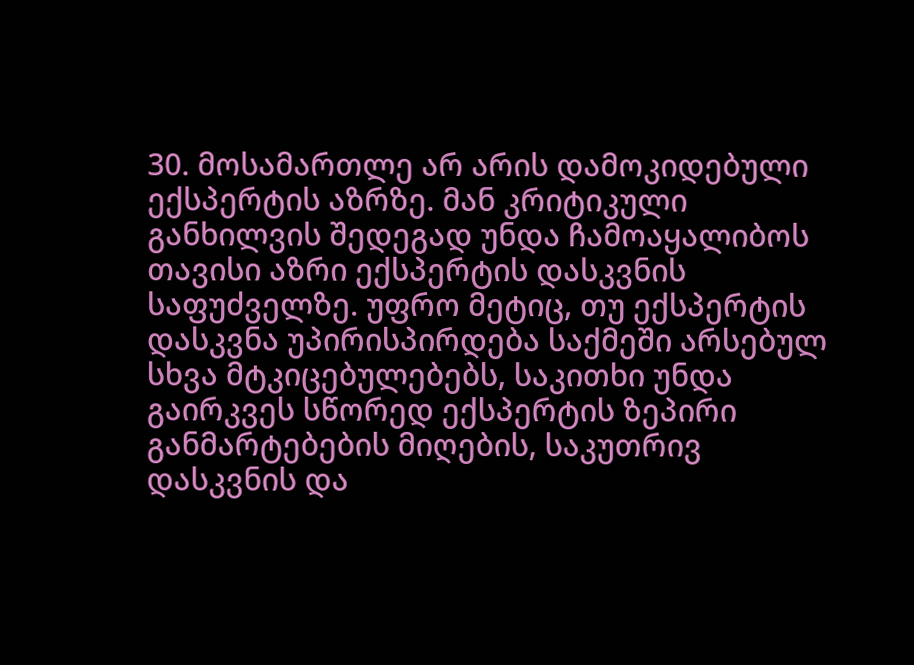30. მოსამართლე არ არის დამოკიდებული ექსპერტის აზრზე. მან კრიტიკული განხილვის შედეგად უნდა ჩამოაყალიბოს თავისი აზრი ექსპერტის დასკვნის საფუძველზე. უფრო მეტიც, თუ ექსპერტის დასკვნა უპირისპირდება საქმეში არსებულ სხვა მტკიცებულებებს, საკითხი უნდა გაირკვეს სწორედ ექსპერტის ზეპირი განმარტებების მიღების, საკუთრივ დასკვნის და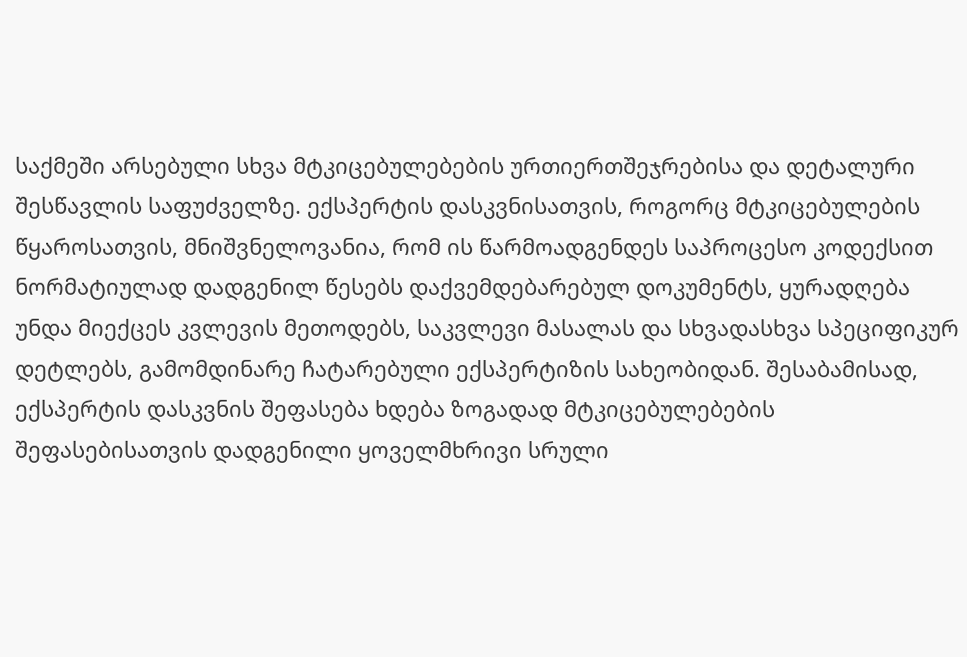საქმეში არსებული სხვა მტკიცებულებების ურთიერთშეჯრებისა და დეტალური შესწავლის საფუძველზე. ექსპერტის დასკვნისათვის, როგორც მტკიცებულების წყაროსათვის, მნიშვნელოვანია, რომ ის წარმოადგენდეს საპროცესო კოდექსით ნორმატიულად დადგენილ წესებს დაქვემდებარებულ დოკუმენტს, ყურადღება უნდა მიექცეს კვლევის მეთოდებს, საკვლევი მასალას და სხვადასხვა სპეციფიკურ დეტლებს, გამომდინარე ჩატარებული ექსპერტიზის სახეობიდან. შესაბამისად, ექსპერტის დასკვნის შეფასება ხდება ზოგადად მტკიცებულებების შეფასებისათვის დადგენილი ყოველმხრივი სრული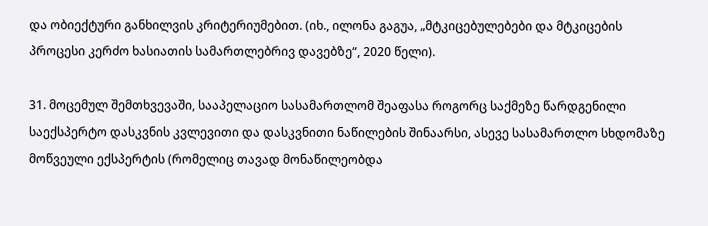და ობიექტური განხილვის კრიტერიუმებით. (იხ., ილონა გაგუა, „მტკიცებულებები და მტკიცების პროცესი კერძო ხასიათის სამართლებრივ დავებზე“, 2020 წელი).

31. მოცემულ შემთხვევაში, სააპელაციო სასამართლომ შეაფასა როგორც საქმეზე წარდგენილი საექსპერტო დასკვნის კვლევითი და დასკვნითი ნაწილების შინაარსი, ასევე სასამართლო სხდომაზე მოწვეული ექსპერტის (რომელიც თავად მონაწილეობდა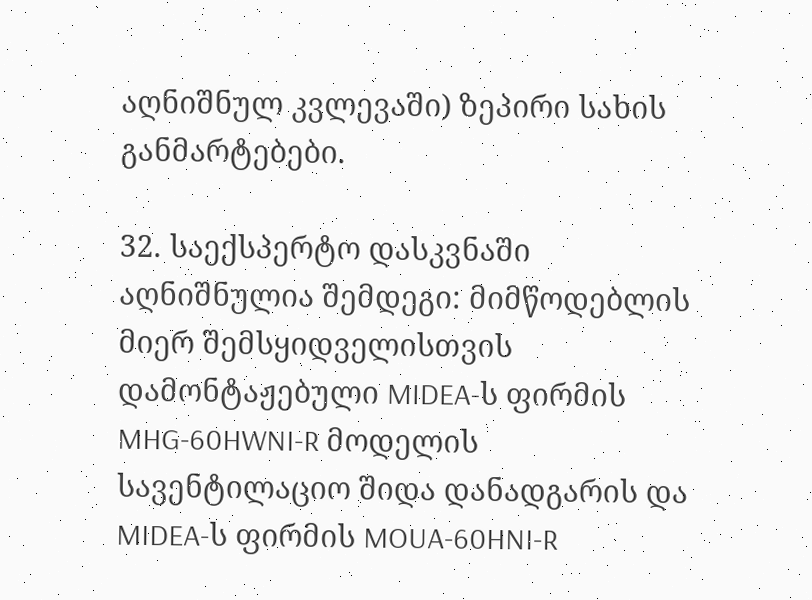აღნიშნულ კვლევაში) ზეპირი სახის განმარტებები.

32. საექსპერტო დასკვნაში აღნიშნულია შემდეგი: მიმწოდებლის მიერ შემსყიდველისთვის დამონტაჟებული MIDEA-ს ფირმის MHG-60HWNI-R მოდელის სავენტილაციო შიდა დანადგარის და MIDEA-ს ფირმის MOUA-60HNI-R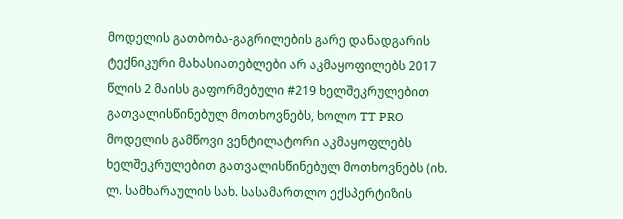მოდელის გათბობა-გაგრილების გარე დანადგარის ტექნიკური მახასიათებლები არ აკმაყოფილებს 2017 წლის 2 მაისს გაფორმებული #219 ხელშეკრულებით გათვალისწინებულ მოთხოვნებს, ხოლო TT PRO მოდელის გამწოვი ვენტილატორი აკმაყოფლებს ხელშეკრულებით გათვალისწინებულ მოთხოვნებს (იხ. ლ. სამხარაულის სახ. სასამართლო ექსპერტიზის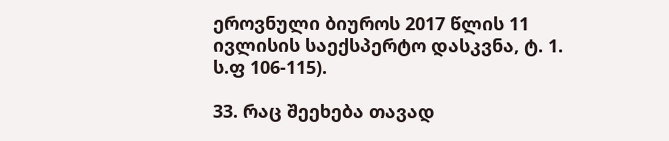ეროვნული ბიუროს 2017 წლის 11 ივლისის საექსპერტო დასკვნა, ტ. 1. ს.ფ 106-115).

33. რაც შეეხება თავად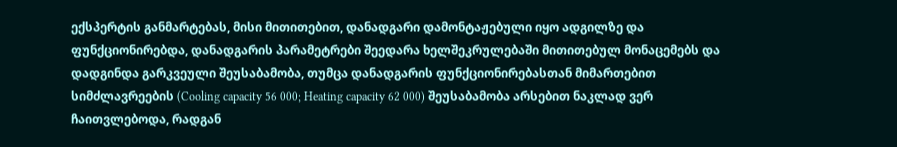ექსპერტის განმარტებას, მისი მითითებით, დანადგარი დამონტაჟებული იყო ადგილზე და ფუნქციონირებდა, დანადგარის პარამეტრები შეედარა ხელშეკრულებაში მითითებულ მონაცემებს და დადგინდა გარკვეული შეუსაბამობა, თუმცა დანადგარის ფუნქციონირებასთან მიმართებით სიმძლავრეების (Cooling capacity 56 000; Heating capacity 62 000) შეუსაბამობა არსებით ნაკლად ვერ ჩაითვლებოდა, რადგან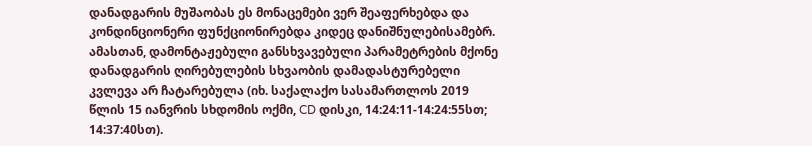დანადგარის მუშაობას ეს მონაცემები ვერ შეაფერხებდა და კონდინციონერი ფუნქციონირებდა კიდეც დანიშნულებისამებრ. ამასთან, დამონტაჟებული განსხვავებული პარამეტრების მქონე დანადგარის ღირებულების სხვაობის დამადასტურებელი კვლევა არ ჩატარებულა (იხ. საქალაქო სასამართლოს 2019 წლის 15 იანვრის სხდომის ოქმი, CD დისკი, 14:24:11-14:24:55სთ; 14:37:40სთ).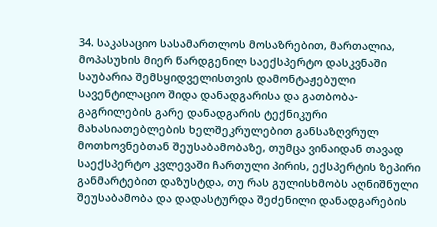34. საკასაციო სასამართლოს მოსაზრებით, მართალია, მოპასუხის მიერ წარდგენილ საექსპერტო დასკვნაში საუბარია შემსყიდველისთვის დამონტაჟებული სავენტილაციო შიდა დანადგარისა და გათბობა-გაგრილების გარე დანადგარის ტექნიკური მახასიათებლების ხელშეკრულებით განსაზღვრულ მოთხოვნებთან შეუსაბამობაზე, თუმცა ვინაიდან თავად საექსპერტო კვლევაში ჩართული პირის, ექსპერტის ზეპირი განმარტებით დაზუსტდა, თუ რას გულისხმობს აღნიშნული შეუსაბამობა და დადასტურდა შეძენილი დანადგარების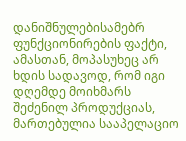დანიშნულებისამებრ ფუნქციონირების ფაქტი, ამასთან, მოპასუხეც არ ხდის სადავოდ, რომ იგი დღემდე მოიხმარს შეძენილ პროდუქციას, მართებულია სააპელაციო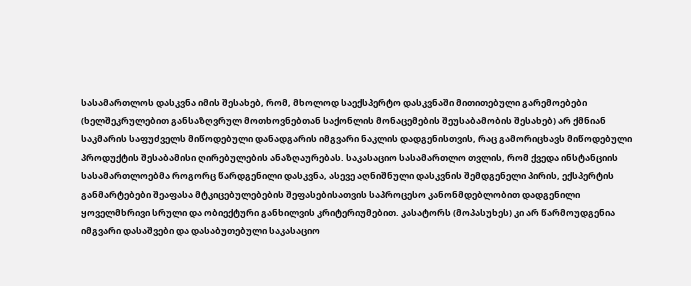სასამართლოს დასკვნა იმის შესახებ, რომ, მხოლოდ საექსპერტო დასკვნაში მითითებული გარემოებები (ხელშეკრულებით განსაზღვრულ მოთხოვნებთან საქონლის მონაცემების შეუსაბამობის შესახებ) არ ქმნიან საკმარის საფუძველს მიწოდებული დანადგარის იმგვარი ნაკლის დადგენისთვის, რაც გამორიცხავს მიწოდებული პროდუქტის შესაბამისი ღირებულების ანაზღაურებას. საკასაციო სასამართლო თვლის, რომ ქვედა ინსტანციის სასამართლოებმა როგორც წარდგენილი დასკვნა, ასევე აღნიშნული დასკვნის შემდგენელი პირის, ექსპერტის განმარტებები შეაფასა მტკიცებულებების შეფასებისათვის საპროცესო კანონმდებლობით დადგენილი ყოველმხრივი სრული და ობიექტური განხილვის კრიტერიუმებით. კასატორს (მოპასუხეს) კი არ წარმოუდგენია იმგვარი დასაშვები და დასაბუთებული საკასაციო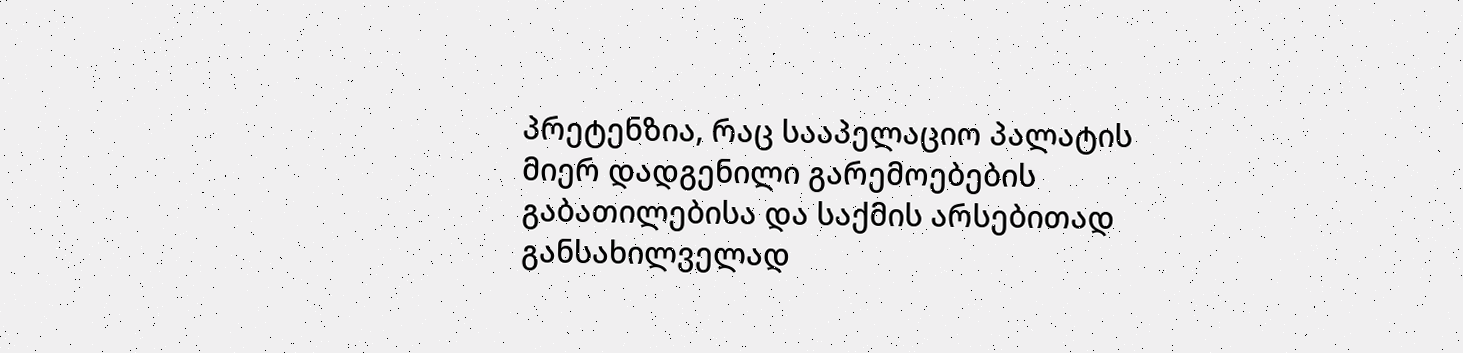პრეტენზია, რაც სააპელაციო პალატის მიერ დადგენილი გარემოებების გაბათილებისა და საქმის არსებითად განსახილველად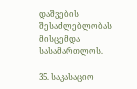დაშვების შესაძლებლობას მისცემდა სასამართლოს.

35. საკასაციო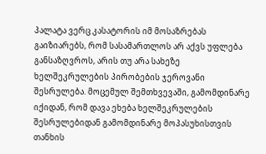პალატა ვერც კასატორის იმ მოსაზრებას გაიზიარებს, რომ სასამართლოს არ აქვს უფლება განსაზღვროს, არის თუ არა სახეზე ხელშეკრულების პირობების ჯეროვანი შესრულება. მოცემულ შემთხვევაში, გამომდინარე იქიდან, რომ დავა ეხება ხელშეკრულების შესრულებიდან გამომდინარე მოპასუხისთვის თანხის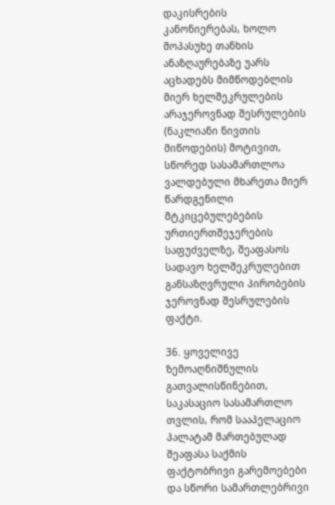დაკისრების კანონიერებას, ხოლო მოპასუხე თანხის ანაზღაურებაზე უარს აცხადებს მიმწოდებლის მიერ ხელშეკრულების არაჯეროვნად შესრულების (ნაკლიანი ნივთის მიწოდების) მოტივით, სწორედ სასამართლოა ვალდებული მხარეთა მიერ წარდგენილი მტკიცებულებების ურთიერთშეჯერების საფუძველზე, შეაფასოს სადავო ხელშეკრულებით განსაზღვრული პირობების ჯეროვნად შესრულების ფაქტი.

36. ყოველივე ზემოაღნიშნულის გათვალისწინებით, საკასაციო სასამართლო თვლის, რომ სააპელაციო პალატამ მართებულად შეაფასა საქმის ფაქტობრივი გარემოებები და სწორი სამართლებრივი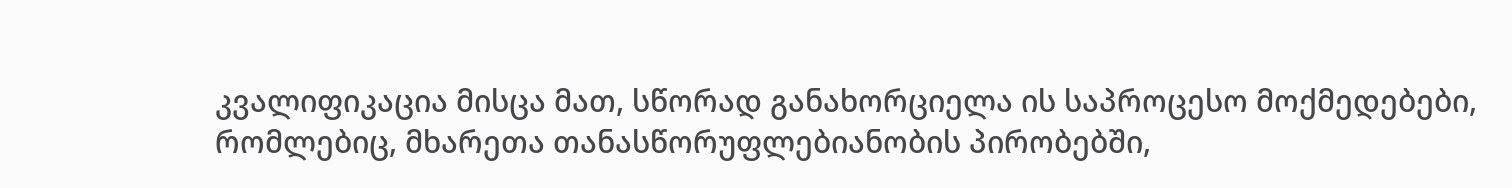კვალიფიკაცია მისცა მათ, სწორად განახორციელა ის საპროცესო მოქმედებები, რომლებიც, მხარეთა თანასწორუფლებიანობის პირობებში,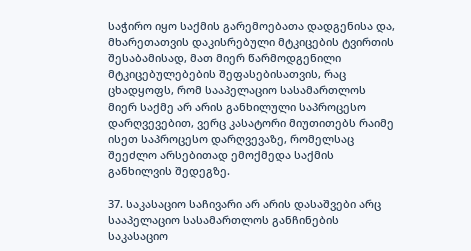საჭირო იყო საქმის გარემოებათა დადგენისა და, მხარეთათვის დაკისრებული მტკიცების ტვირთის შესაბამისად, მათ მიერ წარმოდგენილი მტკიცებულებების შეფასებისათვის, რაც ცხადყოფს, რომ სააპელაციო სასამართლოს მიერ საქმე არ არის განხილული საპროცესო დარღვევებით, ვერც კასატორი მიუთითებს რაიმე ისეთ საპროცესო დარღვევაზე, რომელსაც შეეძლო არსებითად ემოქმედა საქმის განხილვის შედეგზე.

37. საკასაციო საჩივარი არ არის დასაშვები არც სააპელაციო სასამართლოს განჩინების საკასაციო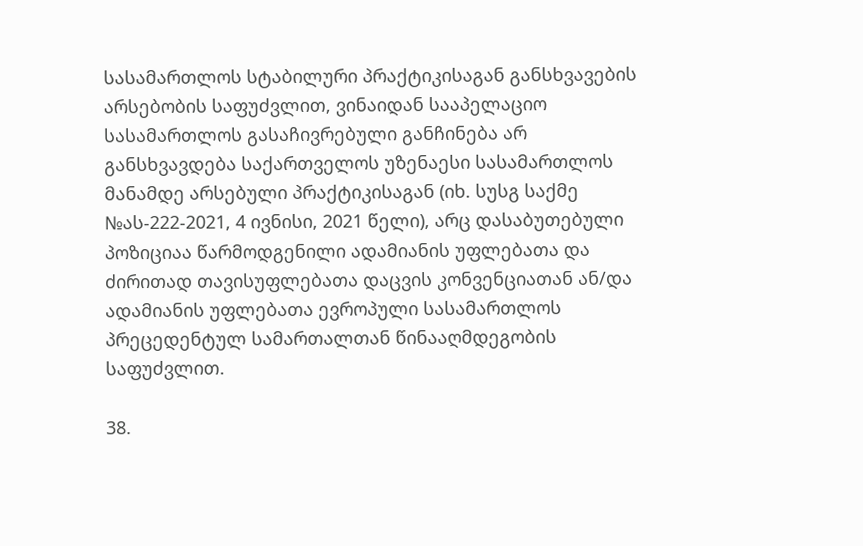სასამართლოს სტაბილური პრაქტიკისაგან განსხვავების არსებობის საფუძვლით, ვინაიდან სააპელაციო სასამართლოს გასაჩივრებული განჩინება არ განსხვავდება საქართველოს უზენაესი სასამართლოს მანამდე არსებული პრაქტიკისაგან (იხ. სუსგ საქმე №ას-222-2021, 4 ივნისი, 2021 წელი), არც დასაბუთებული პოზიციაა წარმოდგენილი ადამიანის უფლებათა და ძირითად თავისუფლებათა დაცვის კონვენციათან ან/და ადამიანის უფლებათა ევროპული სასამართლოს პრეცედენტულ სამართალთან წინააღმდეგობის საფუძვლით.

38.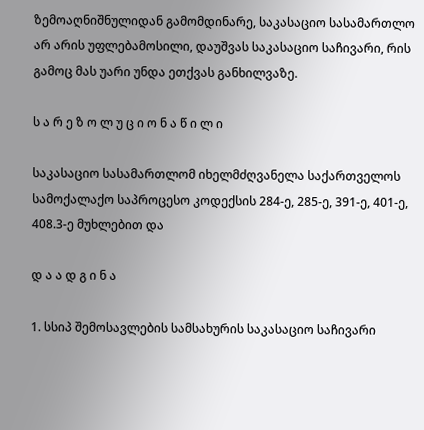ზემოაღნიშნულიდან გამომდინარე, საკასაციო სასამართლო არ არის უფლებამოსილი, დაუშვას საკასაციო საჩივარი, რის გამოც მას უარი უნდა ეთქვას განხილვაზე.

ს ა რ ე ზ ო ლ უ ც ი ო ნ ა წ ი ლ ი

საკასაციო სასამართლომ იხელმძღვანელა საქართველოს სამოქალაქო საპროცესო კოდექსის 284-ე, 285-ე, 391-ე, 401-ე, 408.3-ე მუხლებით და

დ ა ა დ გ ი ნ ა

1. სსიპ შემოსავლების სამსახურის საკასაციო საჩივარი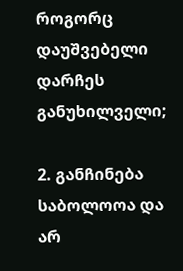როგორც დაუშვებელი დარჩეს განუხილველი;

2. განჩინება საბოლოოა და არ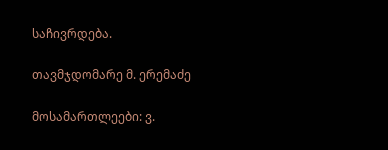საჩივრდება.

თავმჯდომარე მ. ერემაძე

მოსამართლეები: ვ.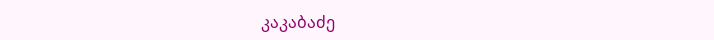კაკაბაძე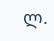ლ.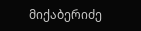მიქაბერიძე